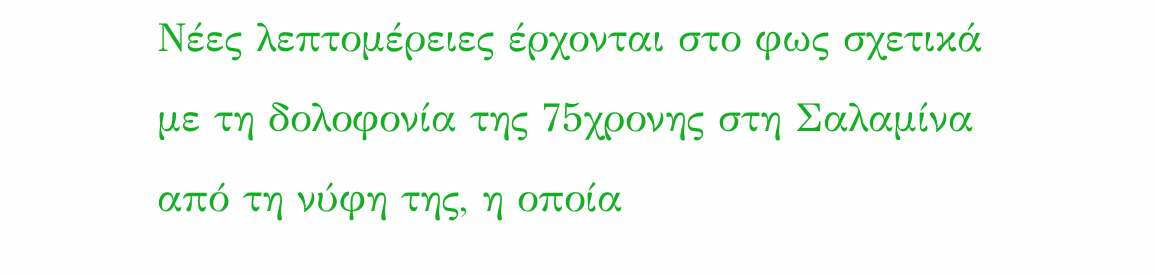Νέες λεπτομέρειες έρχονται στο φως σχετικά με τη δολοφονία της 75χρονης στη Σαλαμίνα από τη νύφη της, η οποία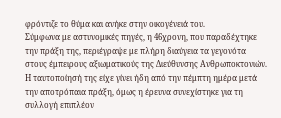φρόντιζε το θύμα και ανήκε στην οικογένειά του.
Σύμφωνα με αστυνομικές πηγές, η 46χρονη, που παραδέχτηκε την πράξη της, περιέγραψε με πλήρη διαύγεια τα γεγονότα στους έμπειρους αξιωματικούς της Διεύθυνσης Ανθρωποκτονιών. Η ταυτοποίησή της είχε γίνει ήδη από την πέμπτη ημέρα μετά την αποτρόπαια πράξη, όμως η έρευνα συνεχίστηκε για τη συλλογή επιπλέον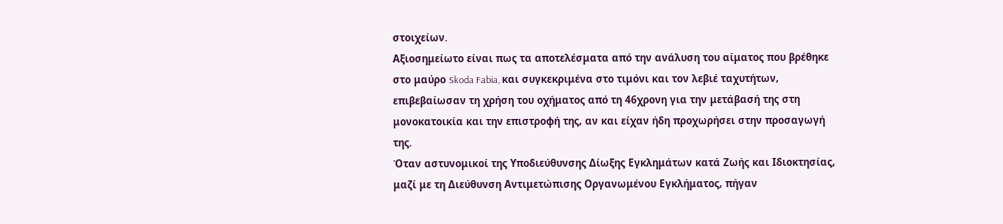στοιχείων.
Αξιοσημείωτο είναι πως τα αποτελέσματα από την ανάλυση του αίματος που βρέθηκε στο μαύρο Skoda Fabia, και συγκεκριμένα στο τιμόνι και τον λεβιέ ταχυτήτων, επιβεβαίωσαν τη χρήση του οχήματος από τη 46χρονη για την μετάβασή της στη μονοκατοικία και την επιστροφή της, αν και είχαν ήδη προχωρήσει στην προσαγωγή της.
Όταν αστυνομικοί της Υποδιεύθυνσης Δίωξης Εγκλημάτων κατά Ζωής και Ιδιοκτησίας, μαζί με τη Διεύθυνση Αντιμετώπισης Οργανωμένου Εγκλήματος, πήγαν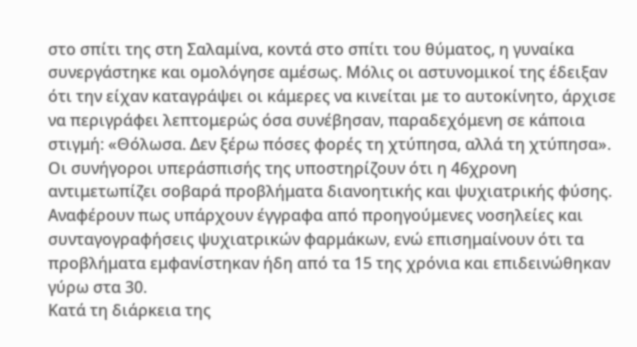στο σπίτι της στη Σαλαμίνα, κοντά στο σπίτι του θύματος, η γυναίκα συνεργάστηκε και ομολόγησε αμέσως. Μόλις οι αστυνομικοί της έδειξαν ότι την είχαν καταγράψει οι κάμερες να κινείται με το αυτοκίνητο, άρχισε να περιγράφει λεπτομερώς όσα συνέβησαν, παραδεχόμενη σε κάποια στιγμή: «Θόλωσα. Δεν ξέρω πόσες φορές τη χτύπησα, αλλά τη χτύπησα».
Οι συνήγοροι υπεράσπισής της υποστηρίζουν ότι η 46χρονη αντιμετωπίζει σοβαρά προβλήματα διανοητικής και ψυχιατρικής φύσης. Αναφέρουν πως υπάρχουν έγγραφα από προηγούμενες νοσηλείες και συνταγογραφήσεις ψυχιατρικών φαρμάκων, ενώ επισημαίνουν ότι τα προβλήματα εμφανίστηκαν ήδη από τα 15 της χρόνια και επιδεινώθηκαν γύρω στα 30.
Κατά τη διάρκεια της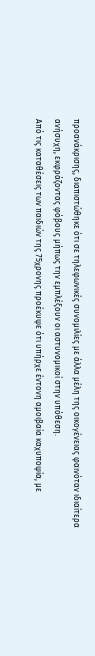προανάκρισης, διαπιστώθηκε ότι σε τηλεφωνικές συνομιλίες με άλλα μέλη της οικογένειας φαινόταν ιδιαίτερα ανήσυχη, εκφράζοντας φόβους μήπως την εμπλέξουν οι αστυνομικοί στην υπόθεση.
Από τις καταθέσεις των παιδιών της 75χρονης προέκυψε ότι υπήρχε έντονη αμοιβαία καχυποψία, με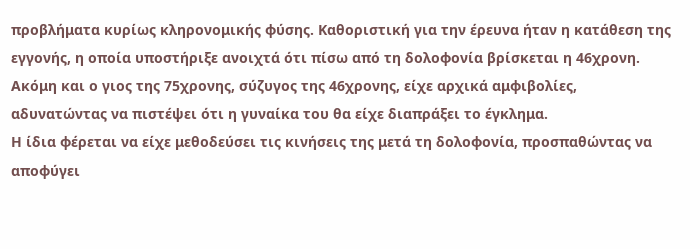προβλήματα κυρίως κληρονομικής φύσης. Καθοριστική για την έρευνα ήταν η κατάθεση της εγγονής, η οποία υποστήριξε ανοιχτά ότι πίσω από τη δολοφονία βρίσκεται η 46χρονη. Ακόμη και ο γιος της 75χρονης, σύζυγος της 46χρονης, είχε αρχικά αμφιβολίες, αδυνατώντας να πιστέψει ότι η γυναίκα του θα είχε διαπράξει το έγκλημα.
Η ίδια φέρεται να είχε μεθοδεύσει τις κινήσεις της μετά τη δολοφονία, προσπαθώντας να αποφύγει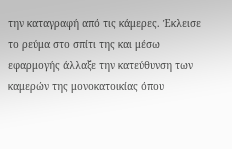την καταγραφή από τις κάμερες. Έκλεισε το ρεύμα στο σπίτι της και μέσω εφαρμογής άλλαξε την κατεύθυνση των καμερών της μονοκατοικίας όπου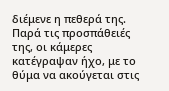διέμενε η πεθερά της. Παρά τις προσπάθειές της, οι κάμερες κατέγραψαν ήχο, με το θύμα να ακούγεται στις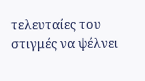τελευταίες του στιγμές να ψέλνει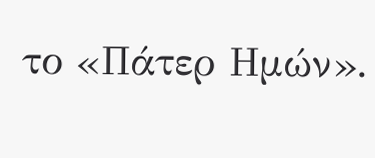το «Πάτερ Ημών».